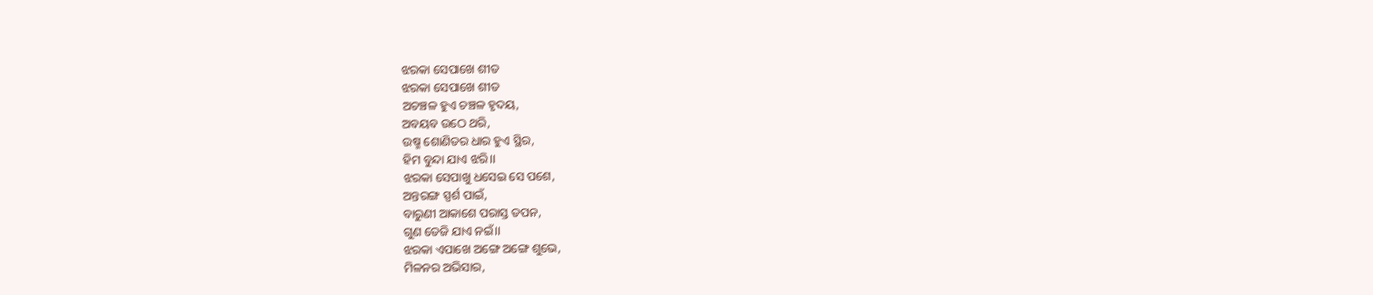ଝରକା ସେପାଖେ ଶୀତ
ଝରକା ସେପାଖେ ଶୀତ
ଅଚଞ୍ଚଳ ହୁଏ ଚଞ୍ଚଳ ହୃଦୟ,
ଅବୟବ ଉଠେ ଥରି,
ଉଷ୍ମ ଶୋଣିତର ଧାର ହୁଏ ସ୍ଥିର,
ହିମ ବୁନ୍ଦା ଯାଏ ଝରି।।
ଝରକା ସେପାଖୁ ଧସେଇ ସେ ପଶେ,
ଅନ୍ତରଙ୍ଗ ସ୍ପର୍ଶ ପାଇଁ,
ବାରୁଣୀ ଆକାଶେ ପରାସ୍ତ ତପନ,
ଗୁଣ ତେଜି ଯାଏ ନଇଁ।।
ଝରକା ଏପାଖେ ଅଙ୍ଗେ ଅଙ୍ଗେ ଶୁଭେ,
ମିଳନର ଅଭିସାର,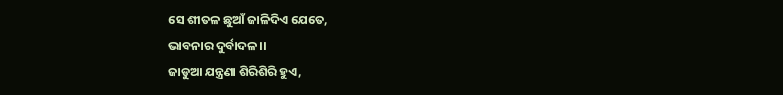ସେ ଶୀତଳ ଛୁଆଁ ଜାଳିଦିଏ ଯେତେ,
ଭାବନାର ଦୁର୍ବାଦଳ।।
ଜାଡୁଆ ଯନ୍ତ୍ରଣା ଶିରିଶିରି ହୁଏ,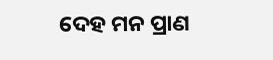ଦେହ ମନ ପ୍ରାଣ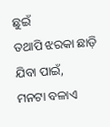ଛୁଇଁ
ତଥାପି ଝରକା ଛାଡ଼ି ଯିବା ପାଇଁ,
ମନଟା ବଳାଏ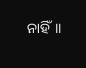ନାହିଁ।।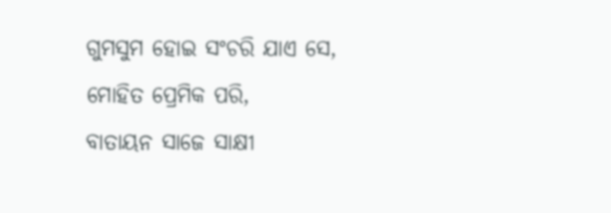ଗୁମସୁମ ହୋଇ ସଂଚରି ଯାଏ ସେ,
ମୋହିତ ପ୍ରେମିକ ପରି,
ବାତାୟନ ସାଜେ ସାକ୍ଷୀ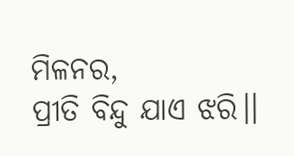ମିଳନର,
ପ୍ରୀତି ବିନ୍ଦୁ ଯାଏ ଝରି।।